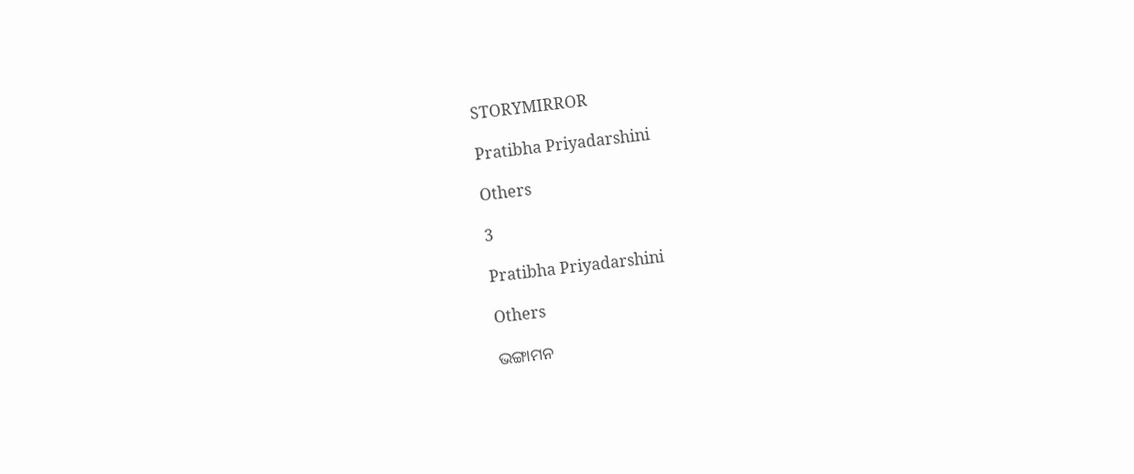STORYMIRROR

Pratibha Priyadarshini

Others

3

Pratibha Priyadarshini

Others

ଭଙ୍ଗାମନ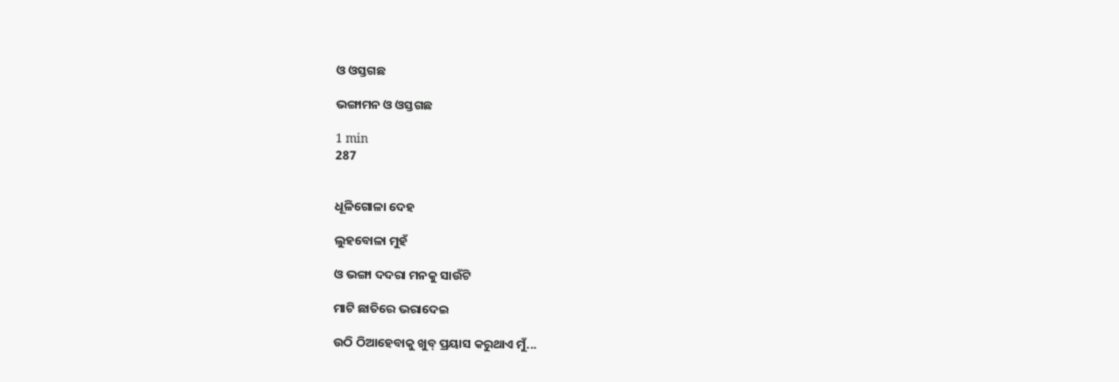ଓ ଓସ୍ତଗଛ

ଭଙ୍ଗାମନ ଓ ଓସ୍ତଗଛ

1 min
287


ଧୂଳିଗୋଳା ଦେହ

ଲୁହବୋଳା ମୁହଁ

ଓ ଭଙ୍ଗା ଦଦରା ମନକୁ ସାଉଁଟି

ମାଟି ଛାତିରେ ଭରାଦେଇ

ଉଠି ଠିଆହେବାକୁ ଖୁବ୍ ପ୍ରୟାସ କରୁଥାଏ ମୁଁ...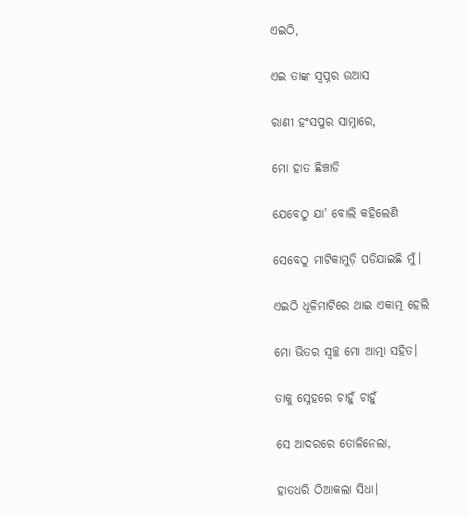ଏଇଠି,

ଏଇ ତାଙ୍କ ସ୍ବପ୍ନର ଉଆସ

ରାଣୀ ହଂସପୁର ସାମ୍ନାରେ,

ମୋ ହାତ ଛିଞ୍ଚାଡି

ଯେବେଠୁ ଯା' ବୋଲି କହିଲେଣି

ସେବେଠୁ ମାଟିକାମୁଡ଼ି ପଡିଯାଇଛି ମୁଁ।

ଏଇଠି ଧୂଳିମାଟିରେ ଥାଇ ଏକାତ୍ମ ହେଲି

ମୋ ଭିତର ସ୍ୱଚ୍ଛ ମୋ ଆତ୍ମା ସହିତ।

ତାକୁ ସ୍ନେହରେ ଚାହୁଁ ଚାହୁଁ

ସେ ଆଦରରେ ତୋଳିନେଲା,

ହାତଧରି ଠିଆକଲା ସିଧା।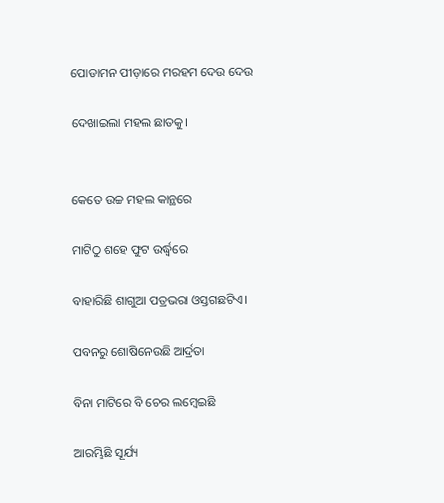ପୋଡାମନ ପୀଡ଼ାରେ ମରହମ ଦେଉ ଦେଉ

ଦେଖାଇଲା ମହଲ ଛାତକୁ।


କେତେ ଉଚ୍ଚ ମହଲ କାନ୍ଥରେ

ମାଟିଠୁ ଶହେ ଫୁଟ ଉର୍ଦ୍ଧ୍ବରେ

ବାହାରିଛି ଶାଗୁଆ ପତ୍ରଭରା ଓସ୍ତଗଛଟିଏ।

ପବନରୁ ଶୋଷିନେଉଛି ଆର୍ଦ୍ରତା

ବିନା ମାଟିରେ ବି ଚେର ଲମ୍ବେଇଛି

ଆରମ୍ଭିଛି ସୂର୍ଯ୍ୟ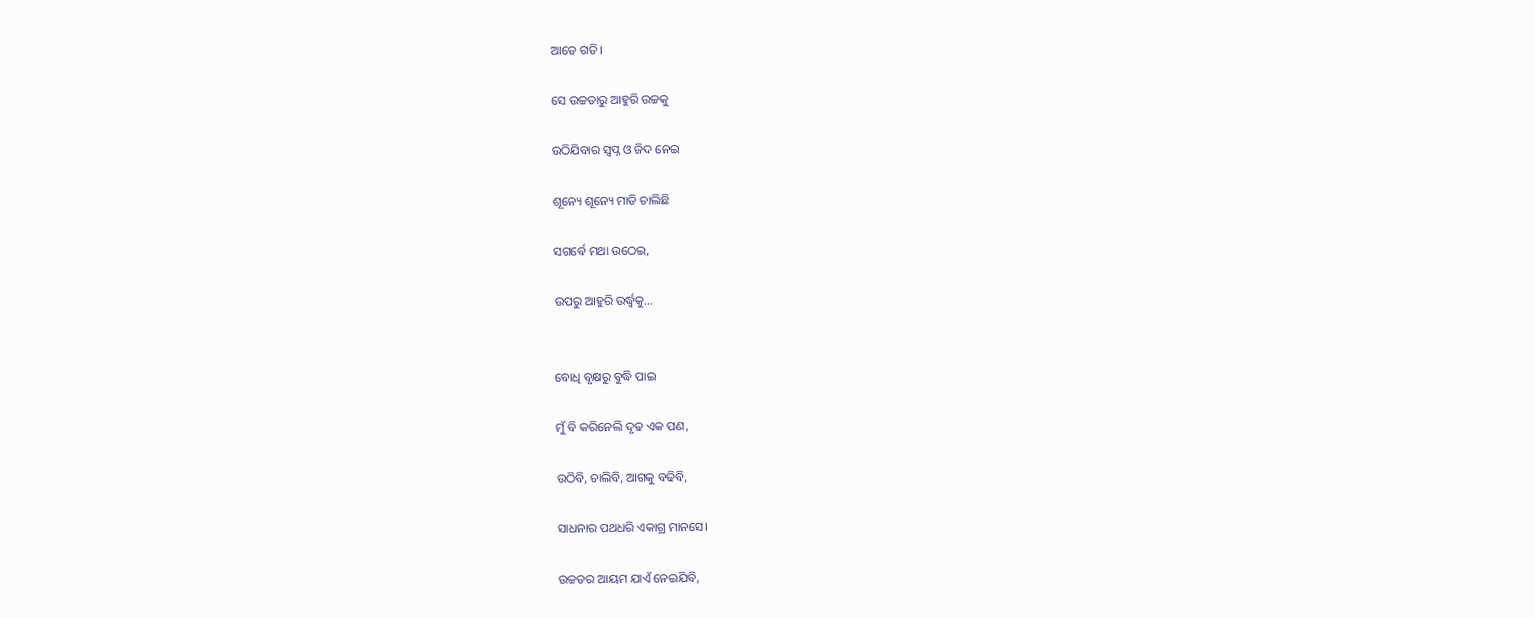ଆଡେ ଗତି।

ସେ ଉଚ୍ଚତାରୁ ଆହୁରି ଉଚ୍ଚକୁ

ଉଠିଯିବାର ସ୍ୱପ୍ନ ଓ ଜିଦ ନେଇ

ଶୂନ୍ୟେ ଶୂନ୍ୟେ ମାଡି ଚାଲିଛି

ସଗର୍ବେ ମଥା ଉଠେଇ,

ଉପରୁ ଆହୁରି ଉର୍ଦ୍ଧ୍ବକୁ...


ବୋଧି ବୃକ୍ଷରୁ ବୁଦ୍ଧି ପାଇ

ମୁଁ ବି କରିନେଲି ଦୃଢ ଏକ ପଣ,

ଉଠିବି, ଚାଲିବି, ଆଗକୁ ବଢିବି,

ସାଧନାର ପଥଧରି ଏକାଗ୍ର ମାନସେ।

ଉଚ୍ଚତର ଆୟମ ଯାଏଁ ନେଇଯିବି,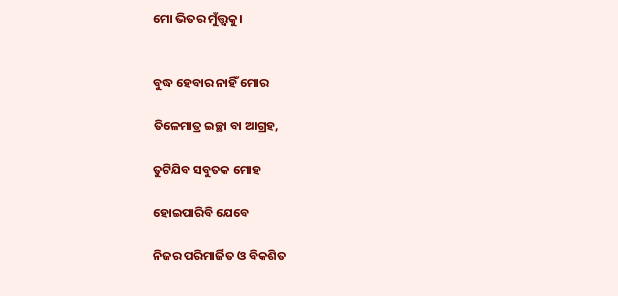ମୋ ଭିତର ମୁଁତ୍ତ୍ୱକୁ।


ବୁଦ୍ଧ ହେବାର ନାହିଁ ମୋର

ତିଳେମାତ୍ର ଇଚ୍ଛା ବା ଆଗ୍ରହ,

ତୁଟିଯିବ ସବୁତକ ମୋହ

ହୋଇପାରିବି ଯେବେ

ନିଜର ପରିମାର୍ଜିତ ଓ ବିକଶିତ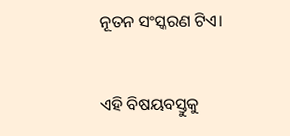ନୂତନ ସଂସ୍କରଣ ଟିଏ।


ଏହି ବିଷୟବସ୍ତୁକୁ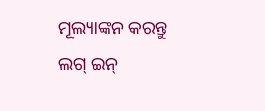ମୂଲ୍ୟାଙ୍କନ କରନ୍ତୁ
ଲଗ୍ ଇନ୍